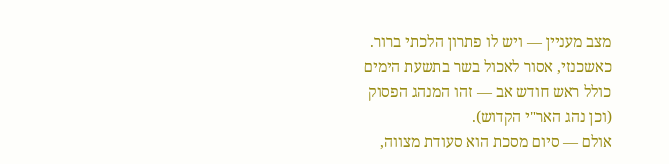מצב מעניין — ויש לו פתרון הלכתי ברור.
כאשכנזי, אסור לאכול בשר בתשעת הימים כולל ראש חודש אב — זהו המנהג הפסוק (וכן נהג האר"י הקדוש).
אולם — סיום מסכת הוא סעודת מצווה,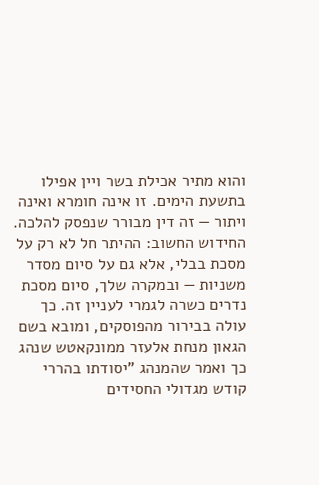והוא מתיר אכילת בשר ויין אפילו בתשעת הימים. זו אינה חומרא ואינה ויתור — זה דין מבורר שנפסק להלכה.
החידוש החשוב: ההיתר חל לא רק על מסכת בבלי, אלא גם על סיום מסדר משניות — ובמקרה שלך, סיום מסכת נדרים כשרה לגמרי לעניין זה. כך עולה בבירור מהפוסקים, ומובא בשם הגאון מנחת אלעזר ממונקאטש שנהג כך ואמר שהמנהג "יסודתו בהררי קודש מגדולי החסידים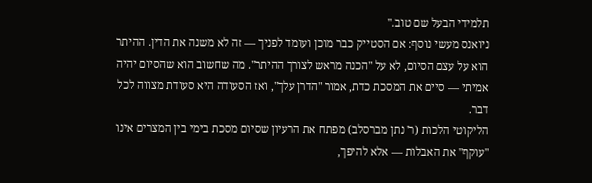תלמידי הבעל שם טוב."
ניואנס מעשי נוסף: אם הסטייק כבר מוכן ועומד לפניך — זה לא משנה את הדין. ההיתר הוא על עצם הסיום, לא על "הכנה מראש לצורך ההיתר". מה שחשוב הוא שהסיום יהיה אמיתי — סיים את המסכת כדת, אמור "הדרן עלך", ואז הסעודה היא סעודת מצווה לכל דבר.
הליקוטי הלכות (ר' נתן מברסלב) מפתח את הרעיון שסיום מסכת בימי בין המצרים אינו "עוקף" את האבלות — אלא להיפך,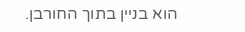הוא בניין בתוך החורבן.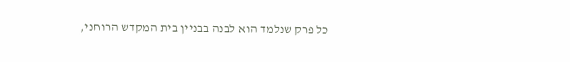כל פרק שנלמד הוא לבנה בבניין בית המקדש הרוחני,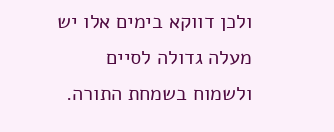ולכן דווקא בימים אלו יש מעלה גדולה לסיים ולשמוח בשמחת התורה.